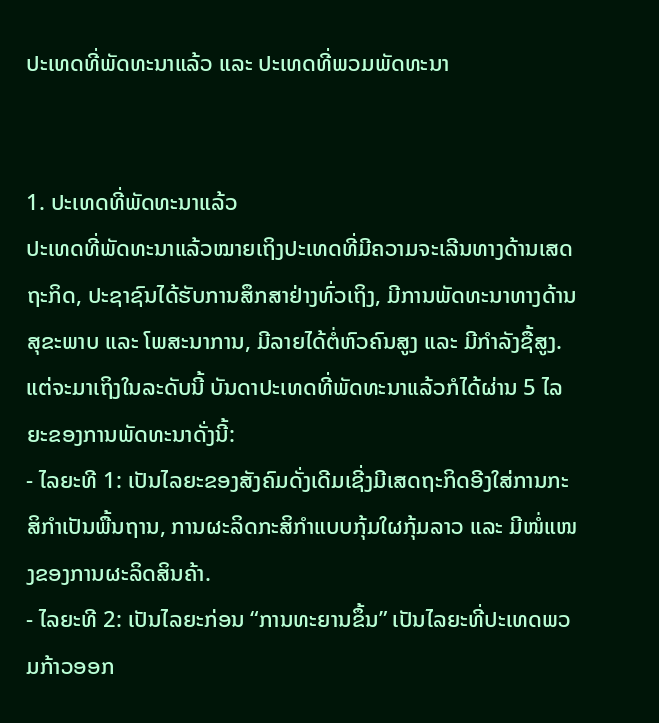ປະເທດທີ່ພັດທະນາແລ້ວ ແລະ ປະເທດທີ່ພວມພັດທະນາ


1. ປະເທດທີ່ພັດທະນາແລ້ວ
ປະເທດທີ່ພັດທະນາແລ້ວໝາຍເຖິງປະເທດທີ່ມີຄວາມຈະເລີນທາງດ້ານເສດຖະກິດ, ປະຊາຊົນໄດ້ຮັບການສຶກສາຢ່າງທົ່ວເຖິງ, ມີການພັດທະນາທາງດ້ານສຸຂະພາບ ແລະ ໂພສະນາການ, ມີລາຍໄດ້ຕໍ່ຫົວຄົນສູງ ແລະ ມີກຳລັງຊື້ສູງ.
ແຕ່ຈະມາເຖິງໃນລະດັບນີ້ ບັນດາປະເທດທີ່ພັດທະນາແລ້ວກໍໄດ້ຜ່ານ 5 ໄລຍະຂອງການພັດທະນາດັ່ງນີ້:
- ໄລຍະທີ 1: ເປັນໄລຍະຂອງສັງຄົມດັ່ງເດີມເຊີ່ງມີເສດຖະກິດອີງໃສ່ການກະສິກຳເປັນພື້ນຖານ, ການຜະລິດກະສິກຳແບບກຸ້ມໃຜກຸ້ມລາວ ແລະ ມີໜໍ່ແໜງຂອງການຜະລິດສິນຄ້າ.
- ໄລຍະທີ 2: ເປັນໄລຍະກ່ອນ “ການທະຍານຂຶ້ນ” ເປັນໄລຍະທີ່ປະເທດພວມກ້າວອອກ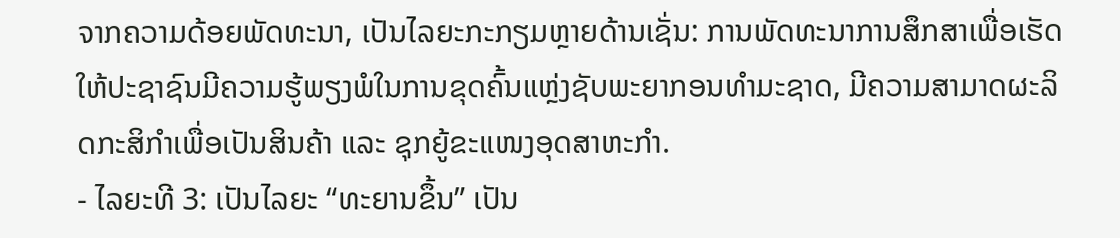ຈາກຄວາມດ້ອຍພັດທະນາ, ເປັນໄລຍະກະກຽມຫຼາຍດ້ານເຊັ່ນ: ການພັດທະນາການສຶກສາເພື່ອເຮັດໃຫ້ປະຊາຊົນມີຄວາມຮູ້ພຽງພໍໃນການຂຸດຄົ້ນແຫຼ່ງຊັບພະຍາກອນທຳມະຊາດ, ມີຄວາມສາມາດຜະລິດກະສິກຳເພື່ອເປັນສິນຄ້າ ແລະ ຊຸກຍູ້ຂະແໜງອຸດສາຫະກຳ.
- ໄລຍະທີ 3: ເປັນໄລຍະ “ທະຍານຂຶ້ນ” ເປັນ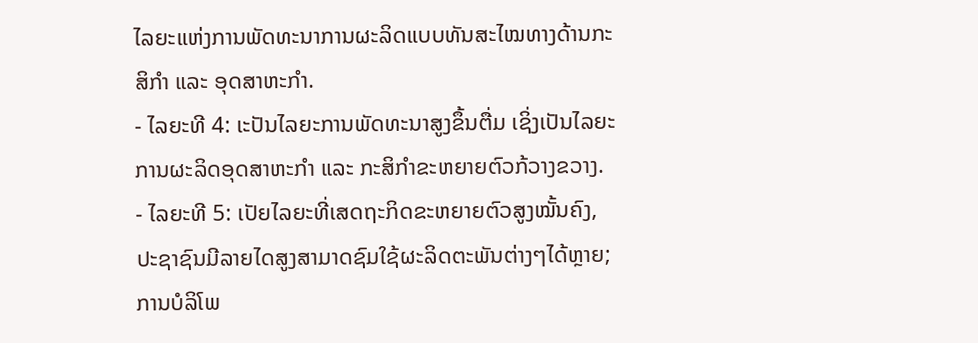ໄລຍະແຫ່ງການພັດທະນາການຜະລິດແບບທັນສະໄໝທາງດ້ານກະສິກຳ ແລະ ອຸດສາຫະກຳ.
- ໄລຍະທີ 4: ເະປັນໄລຍະການພັດທະນາສູງຂຶ້ນຕື່ມ ເຊິ່ງເປັນໄລຍະການຜະລິດອຸດສາຫະກຳ ແລະ ກະສິກຳຂະຫຍາຍຕົວກ້ວາງຂວາງ.
- ໄລຍະທີ 5: ເປັຍໄລຍະທີ່ເສດຖະກິດຂະຫຍາຍຕົວສູງໝັ້ນຄົງ, ປະຊາຊົນມີລາຍໄດສູງສາມາດຊົມໃຊ້ຜະລິດຕະພັນຕ່າງໆໄດ້ຫຼາຍ; ການບໍລິໂພ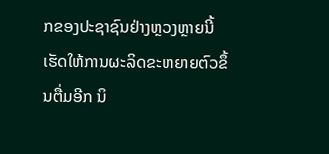ກຂອງປະຊາຊົນຢ່າງຫຼວງຫຼາຍນີ້ເຮັດໃຫ້ການຜະລິດຂະຫຍາຍຕົວຂຶ້ນຕື່ມອີກ ນິ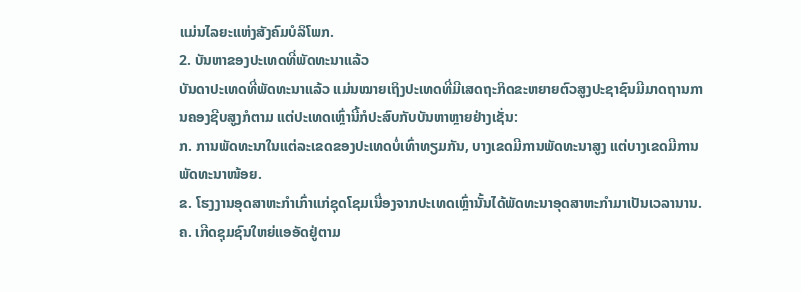ແມ່ນໄລຍະແຫ່ງສັງຄົມບໍລິໂພກ.
2. ບັນຫາຂອງປະເທດທີ່ພັດທະນາແລ້ວ
ບັນດາປະເທດທີ່ພັດທະນາແລ້ວ ແມ່ນໝາຍເຖິງປະເທດທີ່ມີເສດຖະກິດຂະຫຍາຍຕົວສູງປະຊາຊົນມີມາດຖານການຄອງຊີບສູງກໍຕາມ ແຕ່ປະເທດເຫຼົ່ານີ້ກໍປະສົບກັບບັນຫາຫຼາຍຢ່າງເຊັ່ນ:
ກ. ການພັດທະນາໃນແຕ່ລະເຂດຂອງປະເທດບໍ່ເທົ່າທຽມກັນ, ບາງເຂດມີການພັດທະນາສູງ ແຕ່ບາງເຂດມີການພັດທະນາໜ້ອຍ.
ຂ. ໂຮງງານອຸດສາຫະກຳເກົ່າແກ່ຊຸດໂຊມເນື່ອງຈາກປະເທດເຫຼົ່ານັ້ນໄດ້ພັດທະນາອຸດສາຫະກຳມາເປັນເວລານານ.
ຄ. ເກີດຊຸມຊົນໃຫຍ່ແອອັດຢູ່ຕາມ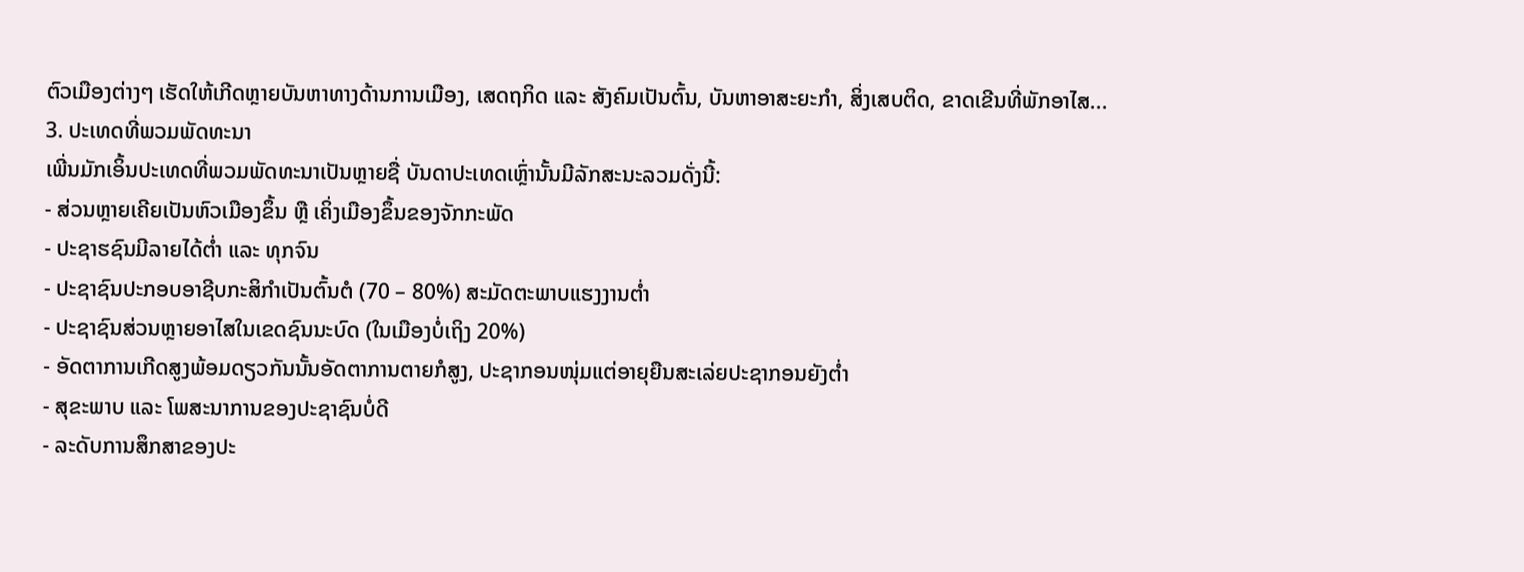ຕົວເມືອງຕ່າງໆ ເຮັດໃຫ້ເກີດຫຼາຍບັນຫາທາງດ້ານການເມືອງ, ເສດຖກິດ ແລະ ສັງຄົມເປັນຕົ້ນ, ບັນຫາອາສະຍະກຳ, ສິ່ງເສບຕິດ, ຂາດເຂີນທີ່ພັກອາໄສ...
3. ປະເທດທີ່ພວມພັດທະນາ
ເພີ່ນມັກເອິ້ນປະເທດທີ່ພວມພັດທະນາເປັນຫຼາຍຊື່ ບັນດາປະເທດເຫຼົ່ານັ້ນມີລັກສະນະລວມດັ່ງນີ້:
- ສ່ວນຫຼາຍເຄີຍເປັນຫົວເມືອງຂຶ້ນ ຫຼື ເຄິ່ງເມືອງຂຶ້ນຂອງຈັກກະພັດ
- ປະຊາຮຊົນມີລາຍໄດ້ຕ່ຳ ແລະ ທຸກຈົນ
- ປະຊາຊົນປະກອບອາຊີບກະສິກຳເປັນຕົ້ນຕໍ (70 – 80%) ສະມັດຕະພາບແຮງງານຕໍ່າ
- ປະຊາຊົນສ່ວນຫຼາຍອາໄສໃນເຂດຊົນນະບົດ (ໃນເມືອງບໍ່ເຖິງ 20%)
- ອັດຕາການເກີດສູງພ້ອມດຽວກັນນັ້ນອັດຕາການຕາຍກໍສູງ, ປະຊາກອນໜຸ່ມແຕ່ອາຍຸຍືນສະເລ່ຍປະຊາກອນຍັງຕໍ່າ
- ສຸຂະພາບ ແລະ ໂພສະນາການຂອງປະຊາຊົນບໍ່ດີ
- ລະດັບການສຶກສາຂອງປະ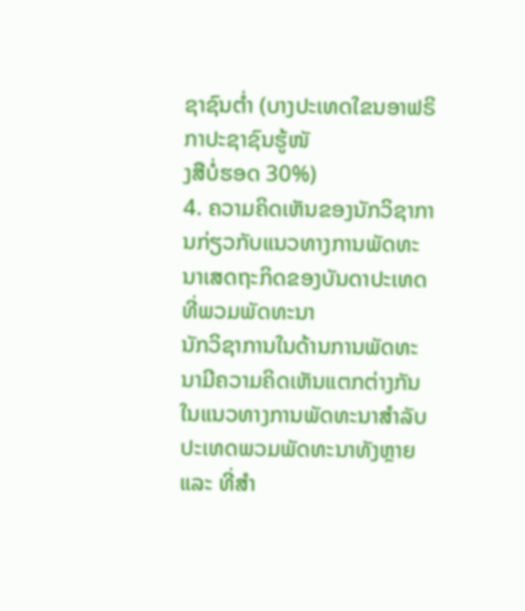ຊາຊົນຕໍ່າ (ບາງປະເທດໃຂນອາຟຣິກາປະຊາຊົນຮູ້ໜັ
ງສືບໍ່ຮອດ 30%)
4. ຄວາມຄິດເຫັນຂອງນັກວິຊາການກ່ຽວກັບແນວທາງການພັດທະນາເສດຖະກິດຂອງບັນດາປະເທດທີ່ພວມພັດທະນາ
ນັກວິຊາການໃນດ້ານການພັດທະນາມີຄວາມຄິດເຫັນແຕກຕ່າງກັນ ໃນແນວທາງການພັດທະນາສຳລັບປະເທດພວມພັດທະນາທັງຫຼາຍ ແລະ ທີ່ສຳ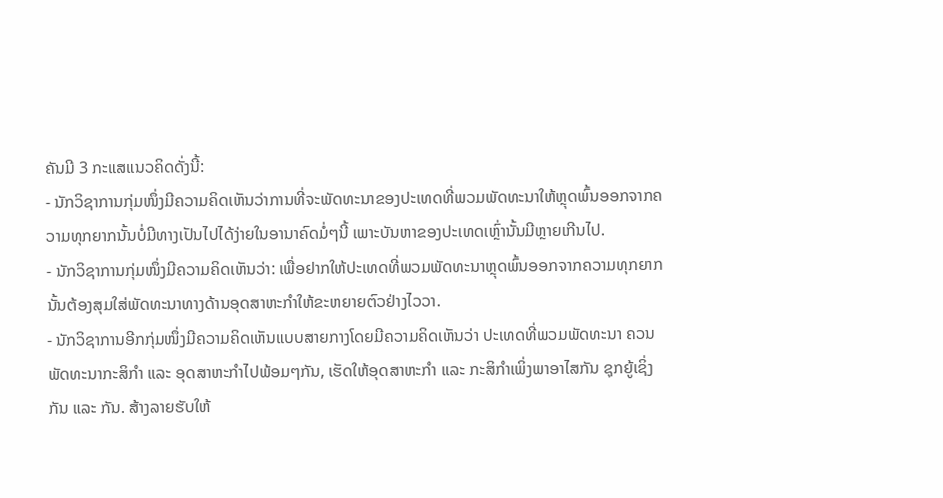ຄັນມີ 3 ກະແສແນວຄິດດັ່ງນີ້:
- ນັກວິຊາການກຸ່ມໜຶ່ງມີຄວາມຄິດເຫັນວ່າການທີ່ຈະພັດທະນາຂອງປະເທດທີ່ພວມພັດທະນາໃຫ້ຫຼຸດພົ້ນອອກຈາກຄວາມທຸກຍາກນັ້ນບໍ່ມີທາງເປັນໄປໄດ້ງ່າຍໃນອານາຄົດມໍ່ໆນີ້ ເພາະບັນຫາຂອງປະເທດເຫຼົ່ານັ້ນມີຫຼາຍເກີນໄປ.
- ນັກວິຊາການກຸ່ມໜຶ່ງມີຄວາມຄິດເຫັນວ່າ: ເພື່ອຢາກໃຫ້ປະເທດທີ່ພວມພັດທະນາຫຼຸດພົ້ນອອກຈາກຄວາມທຸກຍາກນັ້ນຕ້ອງສຸມໃສ່ພັດທະນາທາງດ້ານອຸດສາຫະກຳໃຫ້ຂະຫຍາຍຕົວຢ່າງໄວວາ.
- ນັກວິຊາການອີກກຸ່ມໜຶ່ງມີຄວາມຄິດເຫັນແບບສາຍກາງໂດຍມີຄວາມຄິດເຫັນວ່າ ປະເທດທີ່ພວມພັດທະນາ ຄວນພັດທະນາກະສິກຳ ແລະ ອຸດສາຫະກຳໄປພ້ອມໆກັນ, ເຮັດໃຫ້ອຸດສາຫະກຳ ແລະ ກະສິກຳເພິ່ງພາອາໄສກັນ ຊຸກຍູ້ເຊິ່ງກັນ ແລະ ກັນ. ສ້າງລາຍຮັບໃຫ້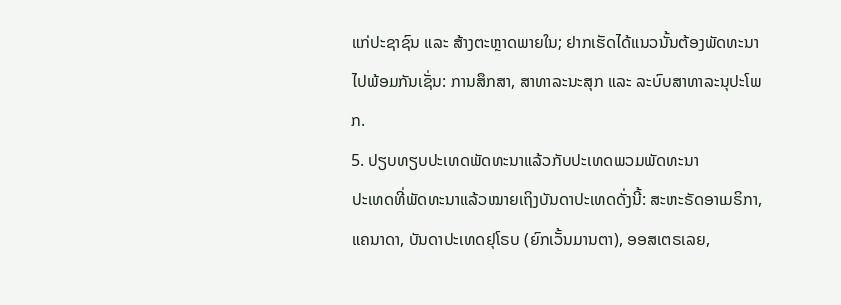ແກ່ປະຊາຊົນ ແລະ ສ້າງຕະຫຼາດພາຍໃນ; ຢາກເຮັດໄດ້ແນວນັ້ນຕ້ອງພັດທະນາໄປພ້ອມກັນເຊັ່ນ: ການສຶກສາ, ສາທາລະນະສຸກ ແລະ ລະບົບສາທາລະນຸປະໂພກ.
5. ປຽບທຽບປະເທດພັດທະນາແລ້ວກັບປະເທດພວມພັດທະນາ
ປະເທດທີ່ພັດທະນາແລ້ວໝາຍເຖິງບັນດາປະເທດດັ່ງນີ້: ສະຫະຣັດອາເມຣິກາ, ແຄນາດາ, ບັນດາປະເທດຢຸໂຣບ (ຍົກເວັ້ນມານຕາ), ອອສເຕຣເລຍ,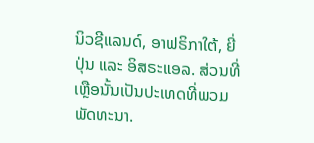ນິວຊີແລນດ໌, ອາຟຣິກາໃຕ້, ຍີ່ປຸ່ນ ແລະ ອິສຣະແອລ. ສ່ວນທີ່ເຫຼືອນັ້ນເປັນປະເທດທີ່ພວມພັດທະນາ.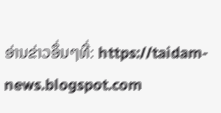ອ່ານຂ່າວອຶ່ນໆທີ່: https://taidam-news.blogspot.com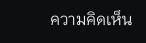ความคิดเห็น